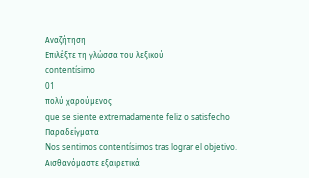Αναζήτηση
Επιλέξτε τη γλώσσα του λεξικού
contentísimo
01
πολύ χαρούμενος
que se siente extremadamente feliz o satisfecho
Παραδείγματα
Nos sentimos contentísimos tras lograr el objetivo.
Αισθανόμαστε εξαιρετικά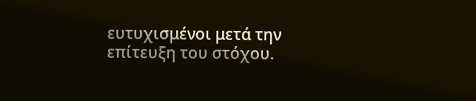ευτυχισμένοι μετά την επίτευξη του στόχου.